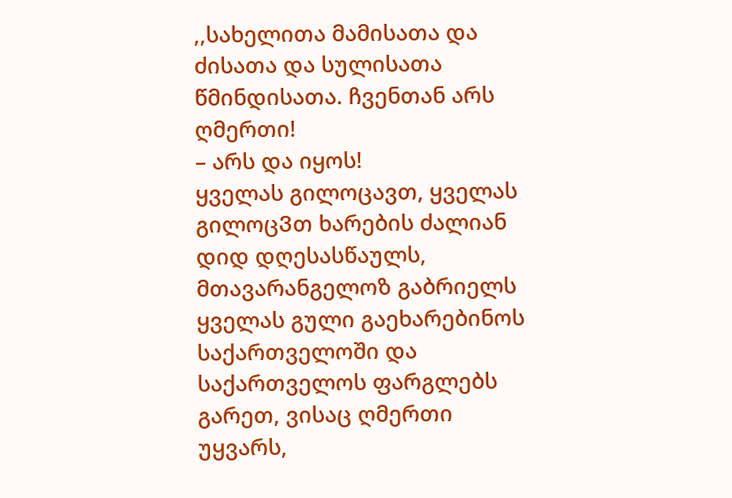,,სახელითა მამისათა და ძისათა და სულისათა წმინდისათა. ჩვენთან არს ღმერთი!
– არს და იყოს!
ყველას გილოცავთ, ყველას გილოცᲕთ ხარების ძალიან დიდ დღესასწაულს, მთავარანგელოზ გაბრიელს ყველას გული გაეხარებინოს საქართველოში და საქართველოს ფარგლებს გარეთ, ვისაც ღმერთი უყვარს,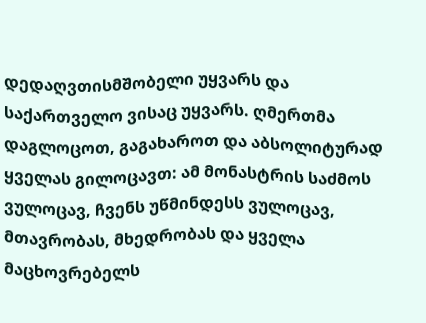დედაღვთისმშობელი უყვარს და საქართველო ვისაც უყვარს. ღმერთმა დაგლოცოთ, გაგახაროთ და აბსოლიტურად ყველას გილოცავთ: ამ მონასტრის საძმოს ვულოცავ, ჩვენს უწმინდესს ვულოცავ, მთავრობას, მხედრობას და ყველა მაცხოვრებელს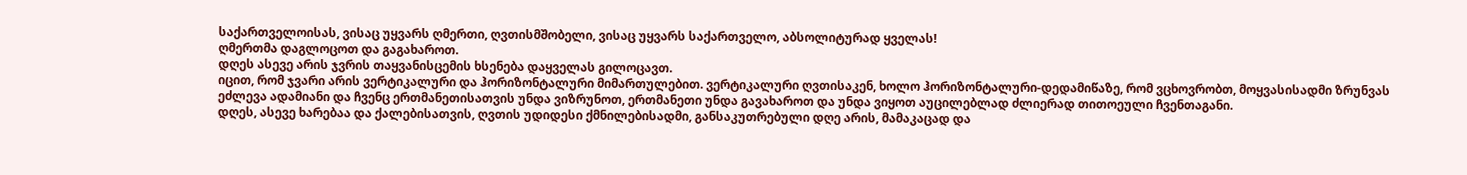საქართველოისას, ვისაც უყვარს ღმერთი, ღვთისმშობელი, ვისაც უყვარს საქართველო, აბსოლიტურად ყველას!
ღმერთმა დაგლოცოთ და გაგახაროთ.
დღეს ასევე არის ჯვრის თაყვანისცემის ხსენება დაყველას გილოცავთ.
იცით, რომ ჯვარი არის ვერტიკალური და ჰორიზონტალური მიმართულებით. ვერტიკალური ღვთისაკენ, ხოლო ჰორიზონტალური-დედამიწაზე, რომ ვცხოვრობთ, მოყვასისადმი ზრუნვას ეძლევა ადამიანი და ჩვენც ერთმანეთისათვის უნდა ვიზრუნოთ, ერთმანეთი უნდა გავახაროთ და უნდა ვიყოთ აუცილებლად ძლიერად თითოეული ჩვენთაგანი.
დღეს, ასევე ხარებაა და ქალებისათვის, ღვთის უდიდესი ქმნილებისადმი, განსაკუთრებული დღე არის, მამაკაცად და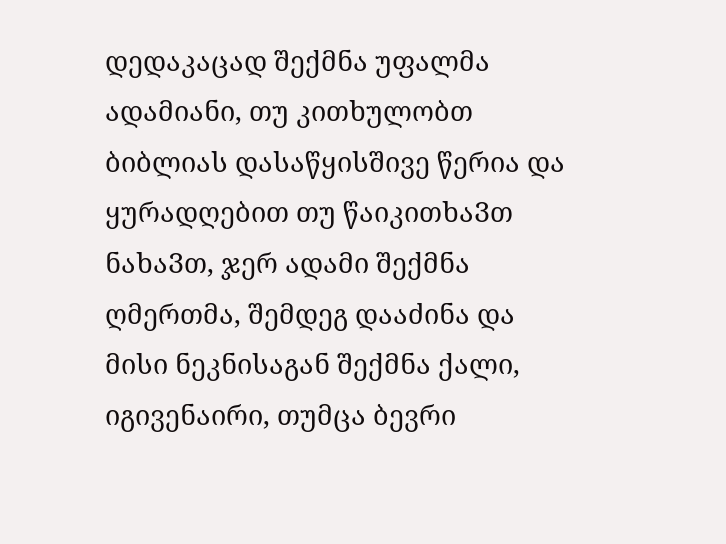დედაკაცად შექმნა უფალმა ადამიანი, თუ კითხულობთ ბიბლიას დასაწყისშივე წერია და ყურადღებით თუ წაიკითხაᲕთ ნახაᲕთ, ჯერ ადამი შექმნა ღმერთმა, შემდეგ დააძინა და მისი ნეკნისაგან შექმნა ქალი, იგივენაირი, თუმცა ბევრი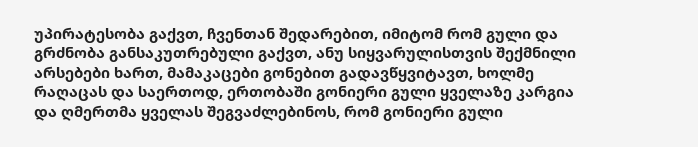უპირატესობა გაქვთ, ჩვენთან შედარებით, იმიტომ რომ გული და გრძნობა განსაკუთრებული გაქვთ, ანუ სიყვარულისთვის შექმნილი არსებები ხართ, მამაკაცები გონებით გადავწყვიტავთ, ხოლმე რაღაცას და საერთოდ, ერთობაში გონიერი გული ყველაზე კარგია და ღმერთმა ყველას შეგვაძლებინოს, რომ გონიერი გული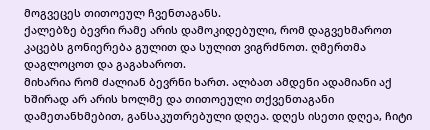მოგვეცეს თითოეულ ჩვენთაგანს.
ქალებზე ბევრი რამე არის დამოკიდებული, რომ დაგვეხმაროთ კაცებს გონიერება გულით და სულით ვიგრძნოთ. ღმერთმა დაგლოცოთ და გაგახაროთ.
მიხარია რომ ძალიან ბევრნი ხართ. ალბათ ამდენი ადამიანი აქ ხშირად არ არის ხოლმე და თითოეული თქვენთაგანი დამეთანხმებით, განსაკუთრებული დღეა. დღეს ისეთი დღეა, ჩიტი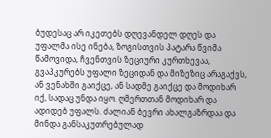ბუდესაც არ იკეთებს დღევანდელ დღეს და უფალმა ისე ინება, ზოგისთვის პატარა წვიმა წამოვიდა, ჩვენთვის ზეციური კურთხევაა, გვაპკურებს უფალი ზეციდან და მიზეზიც არაგაქვს, ან ვენახში გაიქცე, ან სადმე გაიქცე და მოდიხარ იქ, სადაც უნდა იყო. ღმერთთან მოდიხარ და ადიდებ უფალს. ძალიან ბევრი ახალგაზრდაა და მინდა განსაკუთრებულად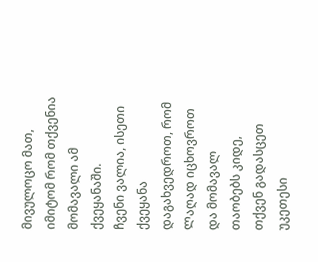მივულოცო მათ, იმიტომ რომ თქვენია მომავალი ამ ქვეყანაში.
ჩვენი ვალია, ისეთი ქვეყანა დაგახვედროთ, რომ Ლაღად იცხოვროთ და მომავალ თაობებს კიდე, თქვენ გადასცეთ უკეთესი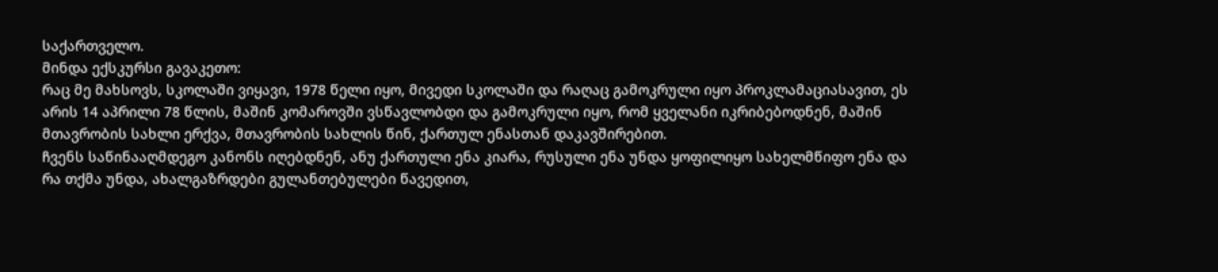საქართველო.
მინდა ექსკურსი გავაკეთო:
რაც მე მახსოვს, სკოლაში ვიყავი, 1978 წელი იყო, მივედი სკოლაში და რაღაც გამოკრული იყო პროკლამაციასავით, ეს არის 14 აპრილი 78 წლის, მაშინ კომაროვში ვსწავლობდი და გამოკრული იყო, რომ ყველანი იკრიბებოდნენ, მაშინ მთავრობის სახლი ერქვა, მთავრობის სახლის წინ, ქართულ ენასთან დაკავშირებით.
ჩვენს საწინააღმდეგო კანონს იღებდნენ, ანუ ქართული ენა კიარა, რუსული ენა უნდა ყოფილიყო სახელმწიფო ენა და რა თქმა უნდა, ახალგაზრდები გულანთებულები წავედით,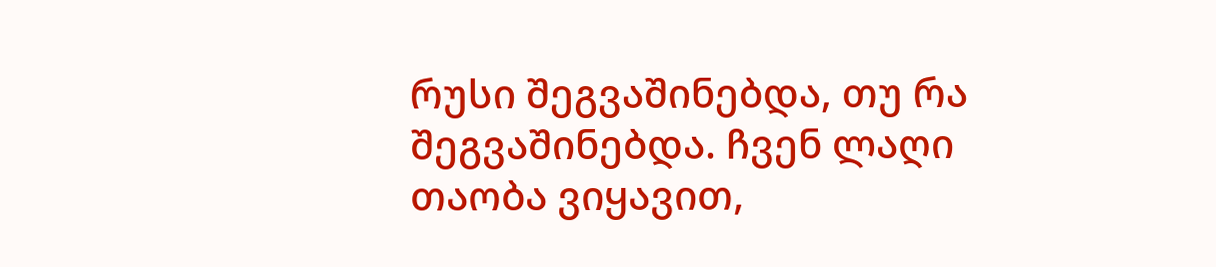რუსი შეგვაშინებდა, თუ რა შეგვაშინებდა. ჩვენ ლაღი თაობა ვიყავით,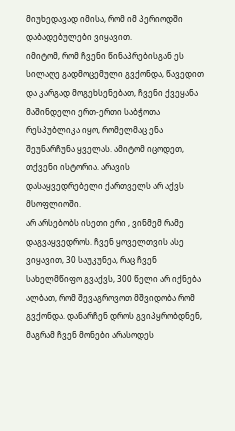მიუხედავად იმისა, რომ იმ პერიოდში დაბადებულები ვიყავით.
იმიტომ, რომ ჩვენი წინაპრებისგან ეს სილაღე გადმოცემული გვქონდა, წავედით და კარგად მოგეხსენებათ, ჩვენი ქვეყანა მაშინდელი ერთ-ერთი საბჭოთა რესპუბლიკა იყო, რომელმაც ენა შეუნარჩუნა ყველას. ამიტომ იცოდეთ, თქვენი ისტორია. არავის დასაყვედრებელი ქართველს არ აქვს მსოფლიოში.
არ არსებობს ისეთი ერი , ვინმემ რამე დაგვაყვედროს. ჩვენ ყოველთვის ასე ვიყავით, 30 საუკუნეა, რაც ჩვენ სახელმწიფო გვაქვს, 300 წელი არ იქნება ალბათ, რომ შევაგროვოთ მშვიდობა რომ გვქონდა. დანარჩენ დროს გვიპყრობდნენ, მაგრამ ჩვენ მონები არასოდეს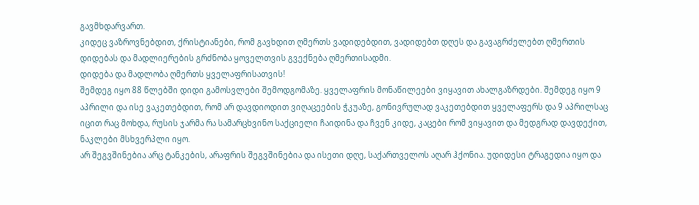გავმხდარვართ.
კიდეც ვაზროვნებდით, ქრისტიანები, რომ გავხდით ღმერთს ვადიდებდით, ვადიდებთ დღეს და გავაგრძელებთ ღმერთის დიდებას და მადლიერების გრძნობა ყოველთვის გვექნება ღმერთისადმი.
დიდება და მადლობა ღმერთს ყველაფრისათვის!
შემდეგ იყო 88 წლებში დიდი გამოსვლები შემოდგომაზე. ყველაფრის მონაწილეები ვიყავით ახალგაზრდები. შემდეგ იყო 9 აპრილი და ისე ვაკეთებდით, რომ არ დავდიოდით ვიღაცეების ჭკუაზე, გონივრულად ვაკეთებდით ყველაფერს და 9 აპრილსაც იცით რაც მოხდა, რუსის ჯარმა რა სამარცხვინო საქციელი ჩაიდინა და ჩვენ კიდე, კაცები რომ ვიყავით და მედგრად დავდექით, ნაკლები მსხვერპლი იყო.
არ შეგვშინებია არც ტანკების, არაფრის შეგვშინებია და ისეთი დღე, საქართველოს აღარ ჰქონია. უდიდესი ტრაგედია იყო და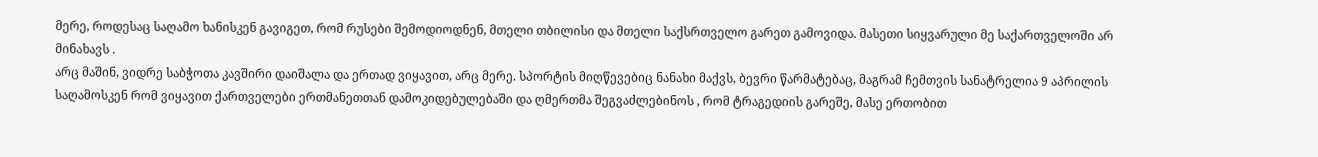მერე, როდესაც საღამო ხანისკენ გავიგეთ, რომ რუსები შემოდიოდნენ, მთელი თბილისი და მთელი საქსრთველო გარეთ გამოვიდა. მასეთი სიყვარული მე საქართველოში არ მინახავს .
არც მაშინ, ვიდრე საბჭოთა კავშირი დაიშალა და ერთად ვიყავით, არც მერე. სპორტის მიღწევებიც ნანახი მაქვს, ბევრი წარმატებაც, მაგრამ ჩემთვის სანატრელია 9 აპრილის საღამოსკენ რომ ვიყავით ქართველები ერთმანეთთან დამოკიდებულებაში და ღმერთმა შეგვაძლებინოს , რომ ტრაგედიის გარეშე, მასე ერთობით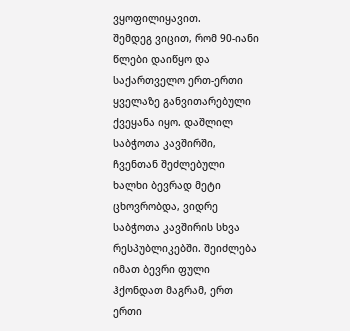ვყოფილიყავით.
შემდეგ ვიცით, რომ 90-იანი წლები დაიწყო და საქართველო ერთ-ერთი ყველაზე განვითარებული ქვეყანა იყო. დაშლილ საბჭოთა კავშირში, ჩვენთან შეძლებული ხალხი ბევრად მეტი ცხოვრობდა, ვიდრე საბჭოთა კავშირის სხვა რესპუბლიკებში. შეიძლება იმათ ბევრი ფული ჰქონდათ მაგრამ, ერთ ერთი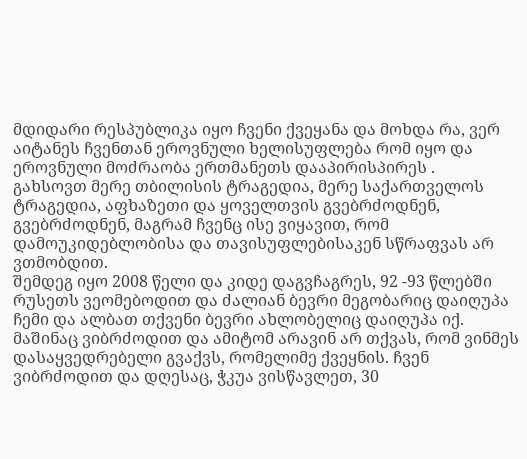მდიდარი რესპუბლიკა იყო ჩვენი ქვეყანა და მოხდა რა, ვერ აიტანეს ჩვენთან ეროვნული ხელისუფლება რომ იყო და ეროვნული მოძრაობა ერთმანეთს დააპირისპირეს .
გახსოვთ მერე თბილისის ტრაგედია, მერე საქართველოს ტრაგედია, აფხაზეთი და ყოველთვის გვებრძოდნენ, გვებრძოდნენ, მაგრამ ჩვენც ისე ვიყავით, რომ დამოუკიდებლობისა და თავისუფლებისაკენ სწრაფვას არ ვთმობდით.
შემდეგ იყო 2008 წელი და კიდე დაგვჩაგრეს, 92 -93 წლებში რუსეთს ვეომებოდით და ძალიან ბევრი მეგობარიც დაიღუპა ჩემი და ალბათ თქვენი ბევრი ახლობელიც დაიღუპა იქ. მაშინაც ვიბრძოდით და ამიტომ არავინ არ თქვას, რომ ვინმეს დასაყვედრებელი გვაქვს, რომელიმე ქვეყნის. ჩვენ ვიბრძოდით და დღესაც, ჭკუა ვისწავლეთ, 30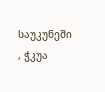საუკუნეში , ჭკუა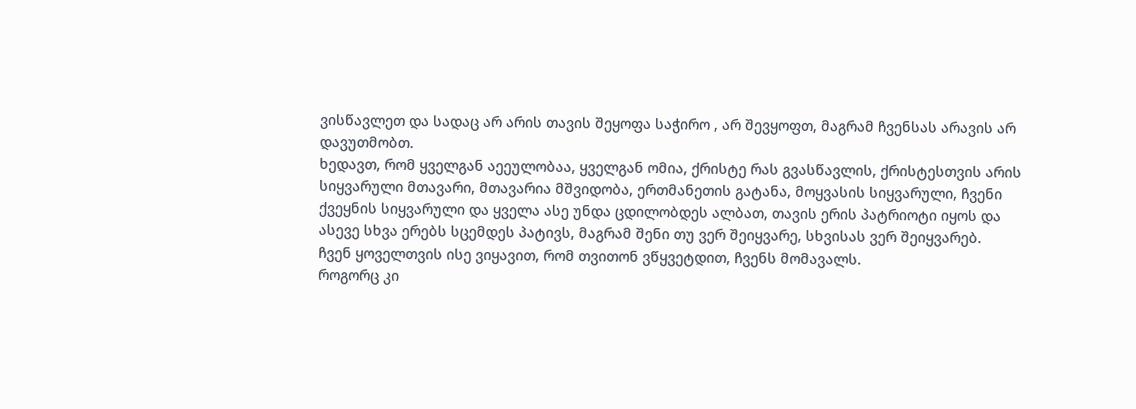ვისწავლეთ და სადაც არ არის თავის შეყოფა საჭირო , არ შევყოფთ, მაგრამ ჩვენსას არავის არ დავუთმობთ.
ხედავთ, რომ ყველგან აეეულობაა, ყველგან ომია, ქრისტე რას გვასწავლის, ქრისტესთვის არის სიყვარული მთავარი, მთავარია მშვიდობა, ერთმანეთის გატანა, მოყვასის სიყვარული, ჩვენი ქვეყნის სიყვარული და ყველა ასე უნდა ცდილობდეს ალბათ, თავის ერის პატრიოტი იყოს და ასევე სხვა ერებს სცემდეს პატივს, მაგრამ შენი თუ ვერ შეიყვარე, სხვისას ვერ შეიყვარებ.
ჩვენ ყოველთვის ისე ვიყავით, რომ თვითონ ვწყვეტდით, ჩვენს მომავალს.
როგორც კი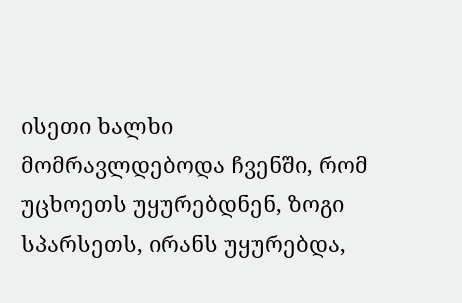ისეთი ხალხი მომრავლდებოდა ჩვენში, რომ უცხოეთს უყურებდნენ, ზოგი სპარსეთს, ირანს უყურებდა,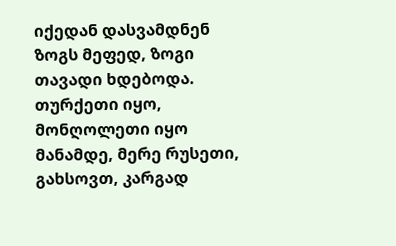იქედან დასვამდნენ ზოგს მეფედ, ზოგი თავადი ხდებოდა.
თურქეთი იყო, მონღოლეთი იყო მანამდე, მერე რუსეთი, გახსოვთ, კარგად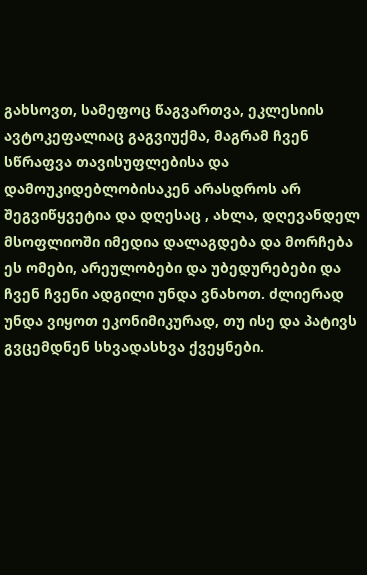გახსოვთ, სამეფოც წაგვართვა, ეკლესიის ავტოკეფალიაც გაგვიუქმა, მაგრამ ჩვენ სწრაფვა თავისუფლებისა და დამოუკიდებლობისაკენ არასდროს არ შეგვიწყვეტია და დღესაც , ახლა, დღევანდელ მსოფლიოში იმედია დალაგდება და მორჩება ეს ომები, არეულობები და უბედურებები და ჩვენ ჩვენი ადგილი უნდა ვნახოთ. ძლიერად უნდა ვიყოთ ეკონიმიკურად, თუ ისე და პატივს გვცემდნენ სხვადასხვა ქვეყნები.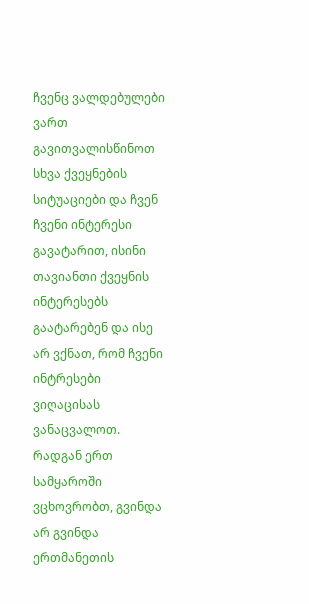ჩვენც ვალდებულები ვართ გავითვალისწინოთ სხვა ქვეყნების სიტუაციები და ჩვენ ჩვენი ინტერესი გავატარით, ისინი თავიანთი ქვეყნის ინტერესებს გაატარებენ და ისე არ ვქნათ, რომ ჩვენი ინტრესები ვიღაცისას ვანაცვალოთ.
რადგან ერთ სამყაროში ვცხოვრობთ, გვინდა არ გვინდა ერთმანეთის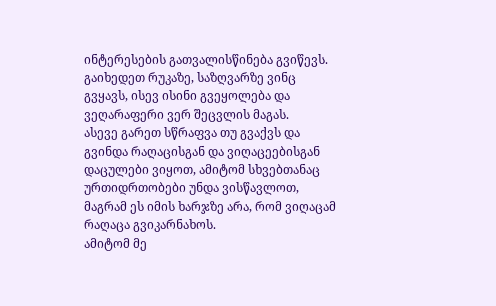ინტერესების გათვალისწინება გვიწევს. გაიხედეთ რუკაზე, საზღვარზე ვინც გვყავს, ისევ ისინი გვეყოლება და ვეღარაფერი ვერ შეცვლის მაგას.
ასევე გარეთ სწრაფვა თუ გვაქვს და გვინდა რაღაცისგან და ვიღაცეებისგან დაცულები ვიყოთ, ამიტომ სხვებთანაც ურთიდრთობები უნდა ვისწავლოთ, მაგრამ ეს იმის ხარჯზე არა, რომ ვიღაცამ რაღაცა გვიკარნახოს.
ამიტომ მე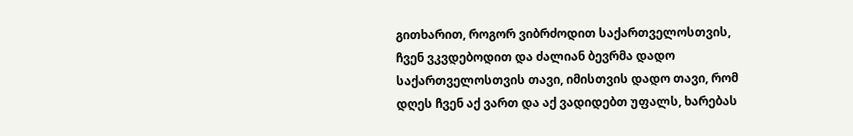გითხარით, როგორ ვიბრძოდით საქართველოსთვის, ჩვენ ვკვდებოდით და ძალიან ბევრმა დადო საქართველოსთვის თავი, იმისთვის დადო თავი, რომ დღეს ჩვენ აქ ვართ და აქ ვადიდებთ უფალს, ხარებას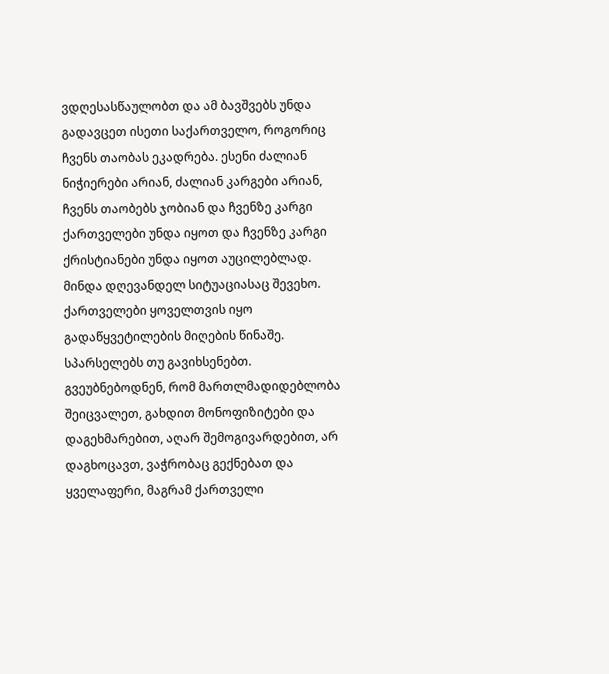ვდღესასწაულობთ და ამ ბავშვებს უნდა გადავცეთ ისეთი საქართველო, როგორიც ჩვენს თაობას ეკადრება. ესენი ძალიან ნიჭიერები არიან, ძალიან კარგები არიან, ჩვენს თაობებს ჯობიან და ჩვენზე კარგი ქართველები უნდა იყოთ და ჩვენზე კარგი ქრისტიანები უნდა იყოთ აუცილებლად.
მინდა დღევანდელ სიტუაციასაც შევეხო. ქართველები ყოველთვის იყო გადაწყვეტილების მიღების წინაშე. სპარსელებს თუ გავიხსენებთ. გვეუბნებოდნენ, რომ მართლმადიდებლობა შეიცვალეთ, გახდით მონოფიზიტები და დაგეხმარებით, აღარ შემოგივარდებით, არ დაგხოცავთ, ვაჭრობაც გექნებათ და ყველაფერი, მაგრამ ქართველი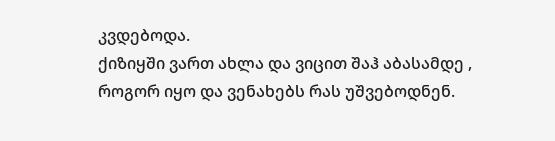კვდებოდა.
ქიზიყში ვართ ახლა და ვიცით შაჰ აბასამდე , როგორ იყო და ვენახებს რას უშვებოდნენ.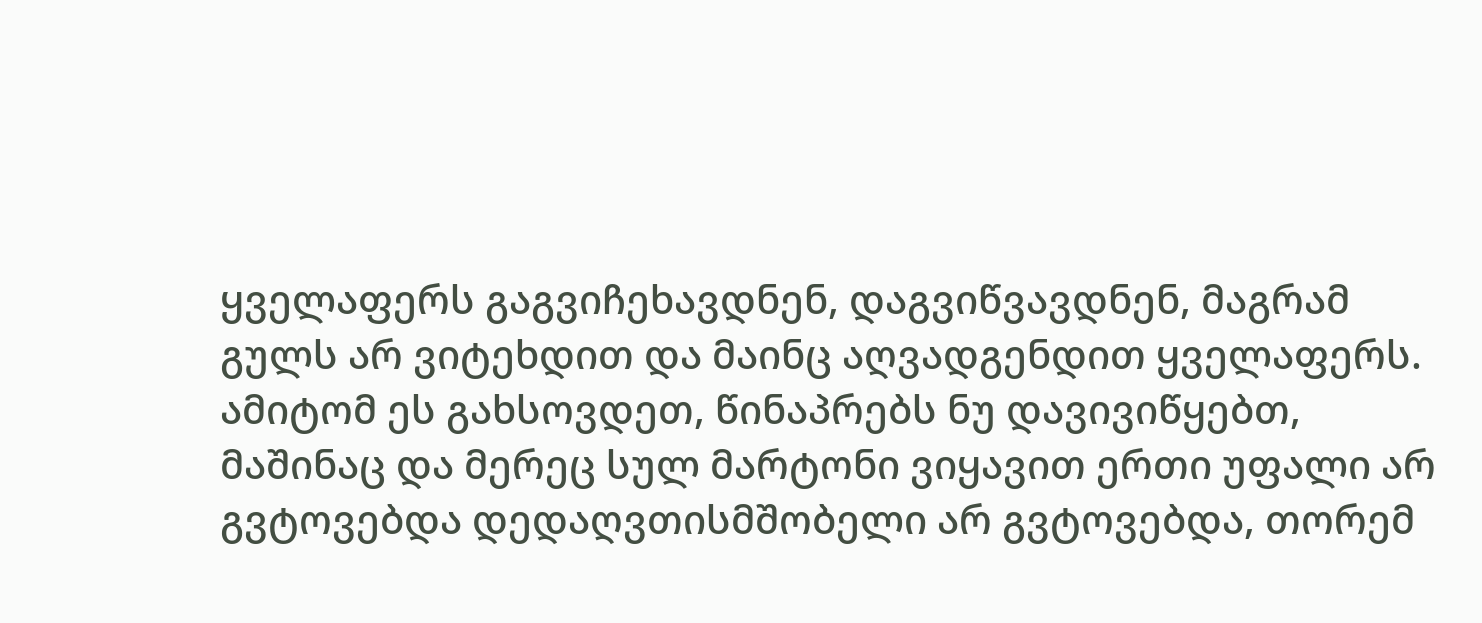ყველაფერს გაგვიჩეხავდნენ, დაგვიწვავდნენ, მაგრამ გულს არ ვიტეხდით და მაინც აღვადგენდით ყველაფერს.
ამიტომ ეს გახსოვდეთ, წინაპრებს ნუ დავივიწყებთ, მაშინაც და მერეც სულ მარტონი ვიყავით ერთი უფალი არ გვტოვებდა დედაღვთისმშობელი არ გვტოვებდა, თორემ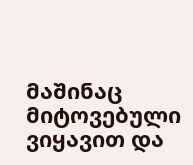მაშინაც მიტოვებული ვიყავით და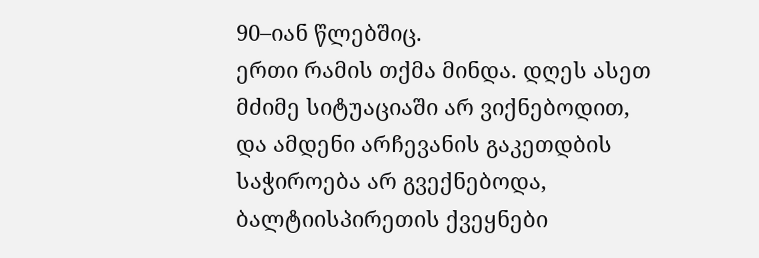90–იან წლებშიც.
ერთი რამის თქმა მინდა. დღეს ასეთ მძიმე სიტუაციაში არ ვიქნებოდით, და ამდენი არჩევანის გაკეთდბის საჭიროება არ გვექნებოდა, ბალტიისპირეთის ქვეყნები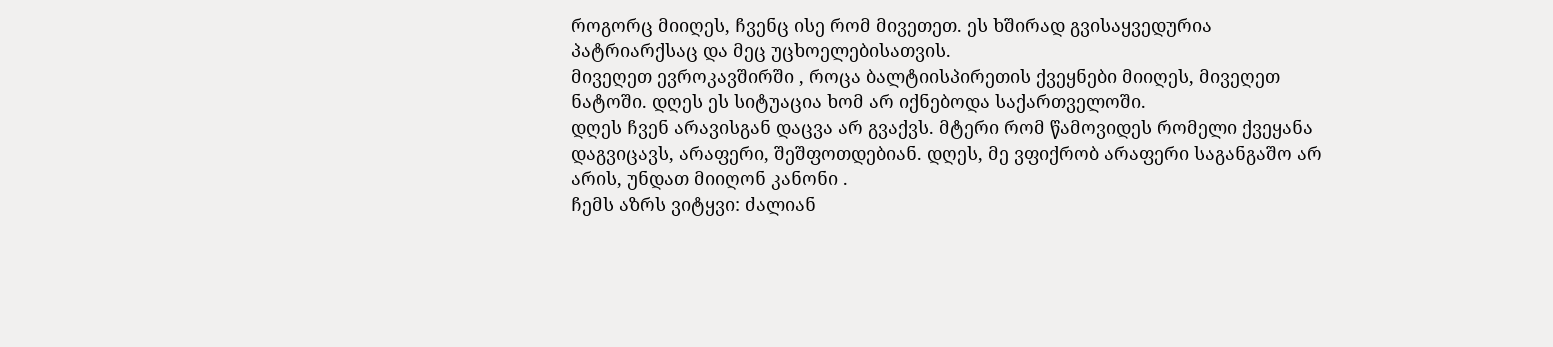როგორც მიიღეს, ჩვენც ისე რომ მივეთეთ. ეს ხშირად გვისაყვედურია პატრიარქსაც და მეც უცხოელებისათვის.
მივეღეთ ევროკავშირში , როცა ბალტიისპირეთის ქვეყნები მიიღეს, მივეღეთ ნატოში. დღეს ეს სიტუაცია ხომ არ იქნებოდა საქართველოში.
დღეს ჩვენ არავისგან დაცვა არ გვაქვს. მტერი რომ წამოვიდეს რომელი ქვეყანა დაგვიცავს, არაფერი, შეშფოთდებიან. დღეს, მე ვფიქრობ არაფერი საგანგაშო არ არის, უნდათ მიიღონ კანონი .
ჩემს აზრს ვიტყვი: ძალიან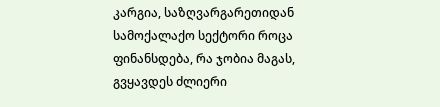კარგია, საზღვარგარეთიდან სამოქალაქო სექტორი როცა ფინანსდება, რა ჯობია მაგას, გვყავდეს ძლიერი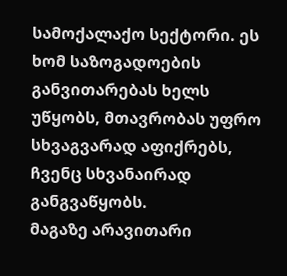სამოქალაქო სექტორი. ეს ხომ საზოგადოების განვითარებას ხელს უწყობს, მთავრობას უფრო სხვაგვარად აფიქრებს, ჩვენც სხვანაირად განგვაწყობს.
მაგაზე არავითარი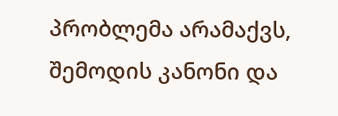პრობლემა არამაქვს, შემოდის კანონი და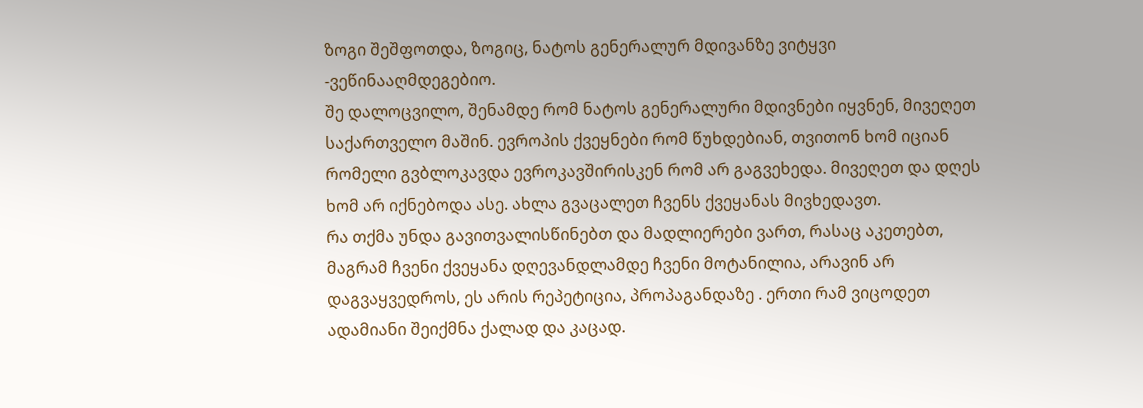ზოგი შეშფოთდა, ზოგიც, ნატოს გენერალურ მდივანზე ვიტყვი -ვეწინააღმდეგებიო.
შე დალოცვილო, შენამდე რომ ნატოს გენერალური მდივნები იყვნენ, მივეღეთ საქართველო მაშინ. ევროპის ქვეყნები რომ წუხდებიან, თვითონ ხომ იციან რომელი გვბლოკავდა ევროკავშირისკენ რომ არ გაგვეხედა. მივეღეთ და დღეს ხომ არ იქნებოდა ასე. ახლა გვაცალეთ ჩვენს ქვეყანას მივხედავთ.
რა თქმა უნდა გავითვალისწინებთ და მადლიერები ვართ, რასაც აკეთებთ, მაგრამ ჩვენი ქვეყანა დღევანდლამდე ჩვენი მოტანილია, არავინ არ დაგვაყვედროს, ეს არის რეპეტიცია, პროპაგანდაზე . ერთი რამ ვიცოდეთ ადამიანი შეიქმნა ქალად და კაცად.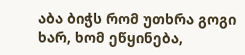აბა ბიჭს რომ უთხრა გოგი ხარ, ხომ ეწყინება,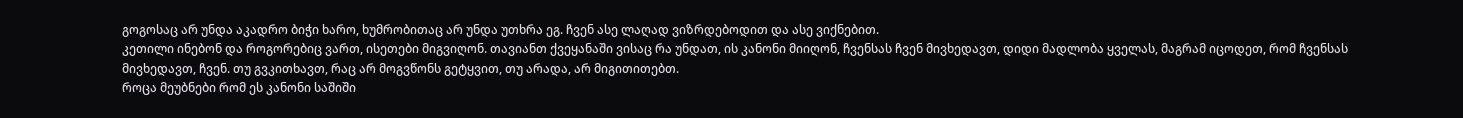გოგოსაც არ უნდა აკადრო ბიჭი ხარო, ხუმრობითაც არ უნდა უთხრა ეგ. ჩვენ ასე ლაღად ვიზრდებოდით და ასე ვიქნებით.
კეთილი ინებონ და როგორებიც ვართ, ისეთები მიგვიღონ. თავიანთ ქვეყანაში ვისაც რა უნდათ, ის კანონი მიიღონ, ჩვენსას ჩვენ მივხედავთ, დიდი მადლობა ყველას, მაგრამ იცოდეთ, რომ ჩვენსას მივხედავთ, ჩვენ. თუ გვკითხავთ, რაც არ მოგვწონს გეტყვით, თუ არადა, არ მიგითითებთ.
როცა მეუბნები რომ ეს კანონი საშიში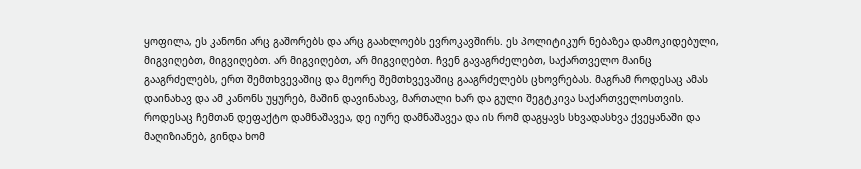ყოფილა, ეს კანონი არც გაშორებს და არც გაახლოებს ევროკავშირს. ეს პოლიტიკურ ნებაზეა დამოკიდებული, მიგვიღებთ, მიგვიღებთ. არ მიგვიღებთ, არ მიგვიღებთ. ჩვენ გავაგრძელებთ, საქართველო მაინც გააგრძელებს, ერთ შემთხვევაშიც და მეორე შემთხვევაშიც გააგრძელებს ცხოვრებას. მაგრამ როდესაც ამას დაინახავ და ამ კანონს უყურებ, მაშინ დავინახავ, მართალი ხარ და გული შეგტკივა საქართველოსთვის.
როდესაც ჩემთან დეფაქტო დამნაშავეა, დე იურე დამნაშავეა და ის რომ დაგყავს სხვადასხვა ქვეყანაში და მაღიზიანებ, გინდა ხომ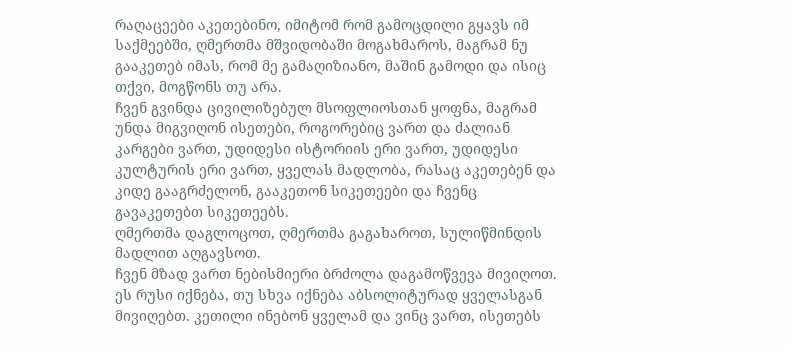რაღაცეები აკეთებინო, იმიტომ რომ გამოცდილი გყავს იმ საქმეებში, ღმერთმა მშვიდობაში მოგახმაროს, მაგრამ ნუ გააკეთებ იმას, რომ მე გამაღიზიანო, მაშინ გამოდი და ისიც თქვი, მოგწონს თუ არა.
ჩვენ გვინდა ცივილიზებულ მსოფლიოსთან ყოფნა, მაგრამ უნდა მიგვიღონ ისეთები, როგორებიც ვართ და ძალიან კარგები ვართ, უდიდესი ისტორიის ერი ვართ, უდიდესი კულტურის ერი ვართ, ყველას მადლობა, რასაც აკეთებენ და კიდე გააგრძელონ, გააკეთონ სიკეთეები და ჩვენც გავაკეთებთ სიკეთეებს.
ღმერთმა დაგლოცოთ, ღმერთმა გაგახაროთ, სულიწმინდის მადლით აღგავსოთ.
ჩვენ მზად ვართ ნებისმიერი ბრძოლა დაგამოწვევა მივიღოთ. ეს რუსი იქნება, თუ სხვა იქნება აბსოლიტურად ყველასგან მივიღებთ. კეთილი ინებონ ყველამ და ვინც ვართ, ისეთებს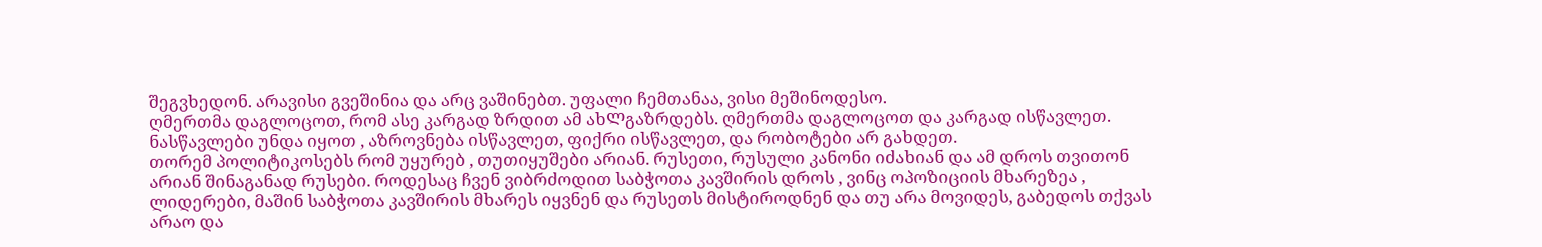შეგვხედონ. არავისი გვეშინია და არც ვაშინებთ. უფალი ჩემთანაა, ვისი მეშინოდესო.
ღმერთმა დაგლოცოთ, რომ ასე კარგად ზრდით ამ ახᲚგაზრდებს. ღმერთმა დაგლოცოთ და კარგად ისწავლეთ. ნასწავლები უნდა იყოთ , აზროვნება ისწავლეთ, ფიქრი ისწავლეთ, და რობოტები არ გახდეთ.
თორემ პოლიტიკოსებს რომ უყურებ , თუთიყუშები არიან. რუსეთი, რუსული კანონი იძახიან და ამ დროს თვითონ არიან შინაგანად რუსები. როდესაც ჩვენ ვიბრძოდით საბჭოთა კავშირის დროს , ვინც ოპოზიციის მხარეზეა , ლიდერები, მაშინ საბჭოთა კავშირის მხარეს იყვნენ და რუსეთს მისტიროდნენ და თუ არა მოვიდეს, გაბედოს თქვას არაო და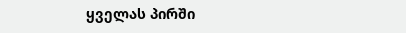ყველას პირში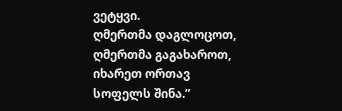ვეტყვი.
ღმერთმა დაგლოცოთ, ღმერთმა გაგახაროთ, იხარეთ ორთავ სოფელს შინა.”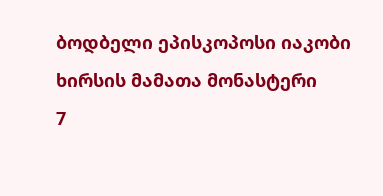ბოდბელი ეპისკოპოსი იაკობი
ხირსის მამათა მონასტერი
7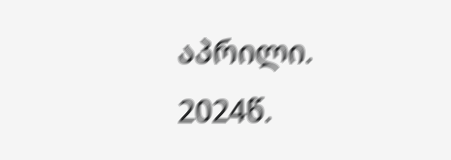აპრილი. 2024წ.